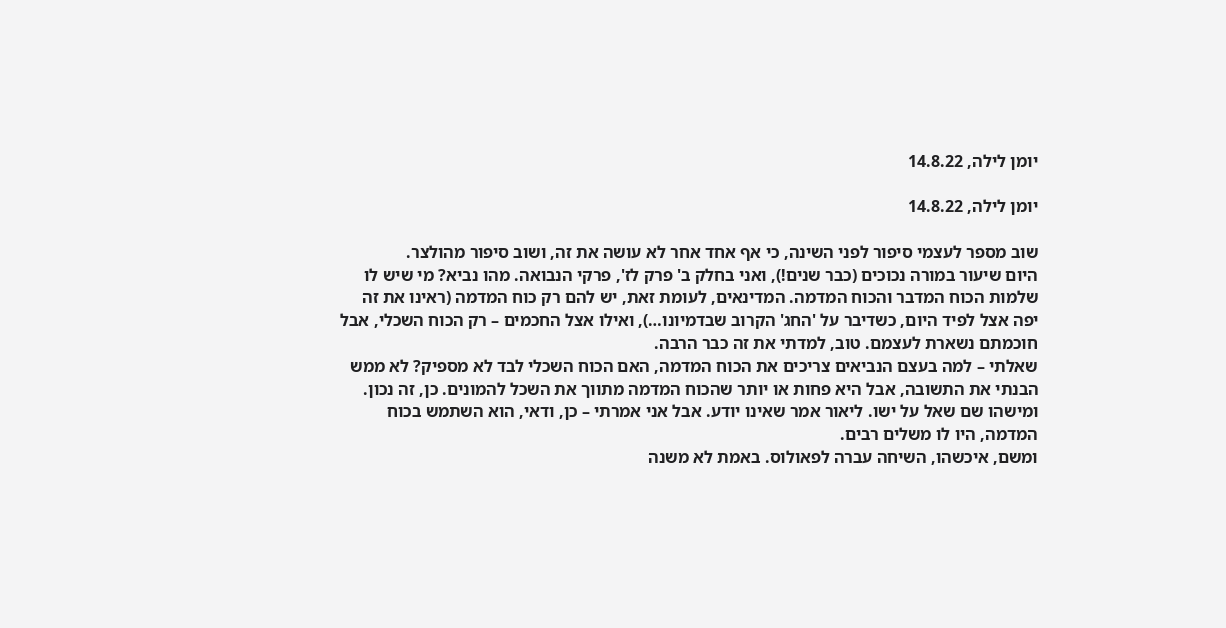יומן לילה, 14.8.22

יומן לילה, 14.8.22

שוב מספר לעצמי סיפור לפני השינה, כי אף אחד אחר לא עושה את זה, ושוב סיפור מהולצר.
היום שיעור במורה נכוכים (כבר שנים!), ואני בחלק ב' פרק לז', פרקי הנבואה. מהו נביא? מי שיש לו שלמות הכוח המדבר והכוח המדמה. המדינאים, לעומת זאת, יש להם רק כוח המדמה (ראינו את זה יפה אצל לפיד היום, כשדיבר על 'החג' הקרוב שבדמיונו…), ואילו אצל החכמים – רק הכוח השכלי, אבל חוכמתם נשארת לעצמם. טוב, למדתי את זה כבר הרבה.
שאלתי – למה בעצם הנביאים צריכים את הכוח המדמה, האם הכוח השכלי לבד לא מספיק? לא ממש הבנתי את התשובה, אבל היא פחות או יותר שהכוח המדמה מתווך את השכל להמונים. כן, זה נכון.
ומישהו שם שאל על ישו. ליאור אמר שאינו יודע. אבל אני אמרתי – כן, ודאי, הוא השתמש בכוח המדמה, היו לו משלים רבים.
ומשם, איכשהו, השיחה עברה לפאולוס. באמת לא משנה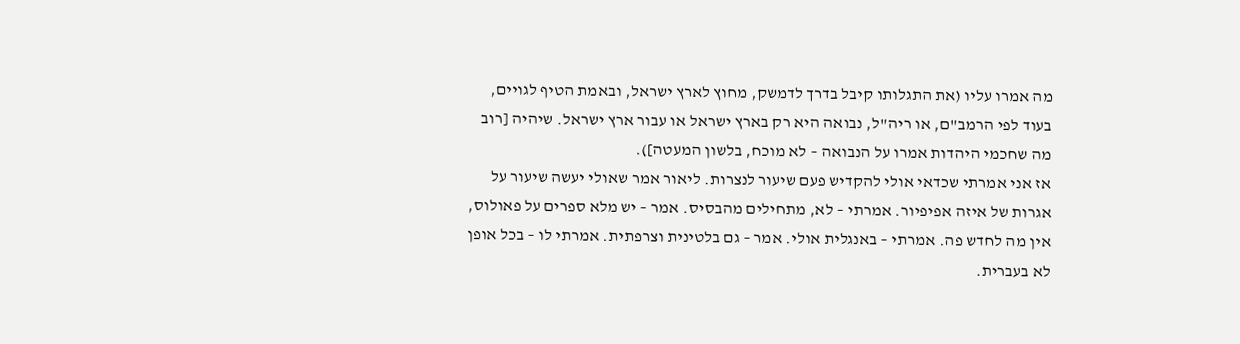מה אמרו עליו (את התגלותו קיבל בדרך לדמשק, מחוץ לארץ ישראל, ובאמת הטיף לגויים, בעוד לפי הרמב"ם, או ריה"ל, נבואה היא רק בארץ ישראל או עבור ארץ ישראל. שיהיה [רוב מה שחכמי היהדות אמרו על הנבואה – לא מוכח, בלשון המעטה]).
אז אני אמרתי שכדאי אולי להקדיש פעם שיעור לנצרות. ליאור אמר שאולי יעשה שיעור על אגרות של איזה אפיפיור. אמרתי – לא, מתחילים מהבסיס. אמר – יש מלא ספרים על פאולוס, אין מה לחדש פה. אמרתי – באנגלית אולי. אמר – גם בלטינית וצרפתית. אמרתי לו – בכל אופן לא בעברית.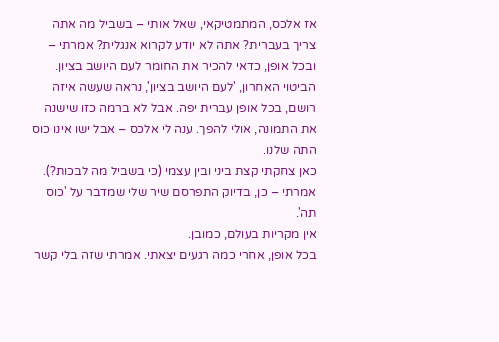אז אלכס, המתמטיקאי, שאל אותי – בשביל מה אתה צריך בעברית? אתה לא יודע לקרוא אנגלית? אמרתי – ובכל אופן, כדאי להכיר את החומר לעם היושב בציון. הביטוי האחרון, 'לעם היושב בציון', נראה שעשה איזה רושם, בכל אופן עברית יפה. אבל לא ברמה כזו שישנה את התמונה, אולי להפך. ענה לי אלכס – אבל ישו אינו כוס התה שלנו.
כאן צחקתי קצת ביני ובין עצמי (כי בשביל מה לבכות?). אמרתי – כן, בדיוק התפרסם שיר שלי שמדבר על 'כוס תה'.
אין מקריות בעולם, כמובן.
בכל אופן, אחרי כמה רגעים יצאתי. אמרתי שזה בלי קשר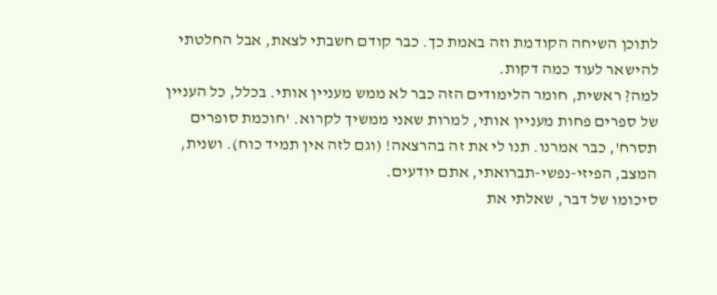לתוכן השיחה הקודמת וזה באמת כך. כבר קודם חשבתי לצאת, אבל החלטתי להישאר לעוד כמה דקות.
למה? ראשית, חומר הלימודים הזה כבר לא ממש מעניין אותי. בכלל, כל העניין של ספרים פחות מעניין אותי, למרות שאני ממשיך לקרוא. 'חוכמת סופרים תסרח', כבר אמרנו. תנו לי את זה בהרצאה! (וגם לזה אין תמיד כוח). ושנית, המצב, הפיזי-נפשי-תברואתי, אתם יודעים.
סיכומו של דבר, שאלתי את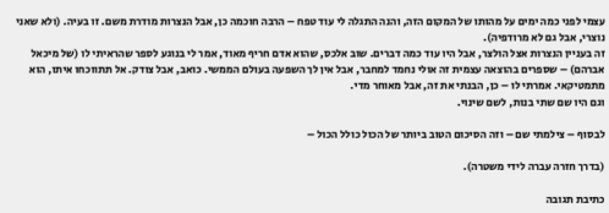עצמי לפני כמה ימים על מהותו של המקום הזה, והנה התגלה לי עוד טפח – הרבה חוכמה כן, אבל הנצרות מודרת משם. זו בעיה. (ולא שאני נוצרי, אבל גם לא מרודפיה).
זה בעניין הנצרות אצל הולצר, אבל היו עוד כמה דברים. שוב אלכס, שהוא אדם חריף מאוד, אמר לי בנוגע לספר שהראיתי לו (של מיכאל אברהם) – שספרים בהוצאה עצמית זה אולי נחמד למחבר, אבל אין לך השפעה בעולם הממשי. כואב, אבל צודק. אל תתווכחו איתו, הוא מתמטיקאי. אמרתי לו – כן, הבנתי את זה, אבל מאוחר מדי.
וגם היו שם שתי בנות, לשם שינוי.

לבסוף – צילמתי שם – וזה הסיכום הטוב ביותר של הכול כולל הכול –

(בדרך חזרה עברה לידי משטרה).

כתיבת תגובה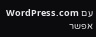עם WordPress.com אפשר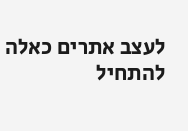לעצב אתרים כאלה
להתחיל